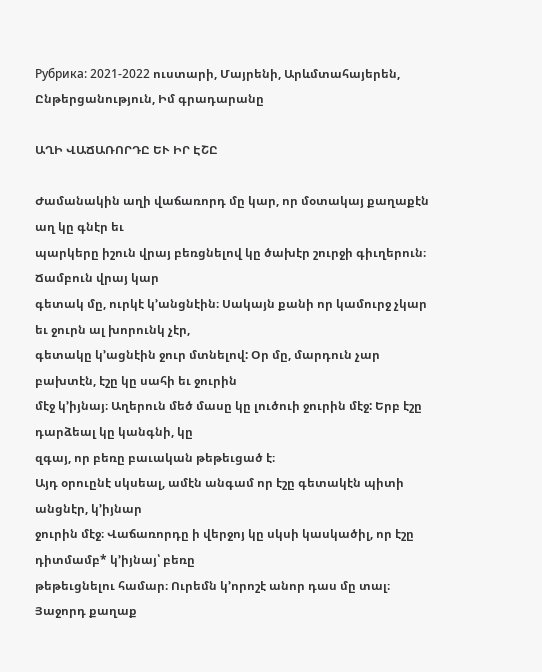Рубрика: 2021-2022 ուստարի, Մայրենի, Արևմտահայերեն, Ընթերցանություն, Իմ գրադարանը

ԱՂԻ ՎԱՃԱՌՈՐԴԸ ԵՒ ԻՐ ԷՇԸ

Ժամանակին աղի վաճառորդ մը կար, որ մօտակայ քաղաքէն աղ կը գնէր եւ
պարկերը իշուն վրայ բեռցնելով կը ծախէր շուրջի գիւղերուն։ Ճամբուն վրայ կար
գետակ մը, ուրկէ կ’անցնէին։ Սակայն քանի որ կամուրջ չկար եւ ջուրն ալ խորունկ չէր,
գետակը կ’ացնէին ջուր մտնելով: Օր մը, մարդուն չար բախտէն, էշը կը սահի եւ ջուրին
մէջ կ’իյնայ։ Աղերուն մեծ մասը կը լուծուի ջուրին մէջ: Երբ էշը դարձեալ կը կանգնի, կը
զգայ, որ բեռը բաւական թեթեւցած է։
Այդ օրուընէ սկսեալ, ամէն անգամ որ էշը գետակէն պիտի անցնէր, կ’իյնար
ջուրին մէջ։ Վաճառորդը ի վերջոյ կը սկսի կասկածիլ, որ էշը դիտմամբ* կ’իյնայ՝ բեռը
թեթեւցնելու համար։ Ուրեմն կ’որոշէ անոր դաս մը տալ։ Յաջորդ քաղաք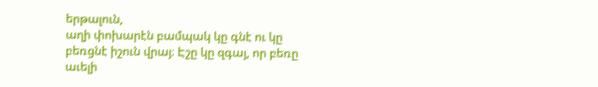երթալուն,
աղի փոխարէն բամպակ կը գնէ ու կը բեռցնէ իշուն վրայ։ Էշը կը զգայ, որ բեռը աւելի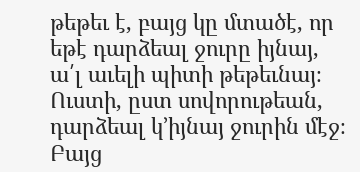թեթեւ է, բայց կը մտածէ, որ եթէ դարձեալ ջուրը իյնայ, ա՛լ աւելի պիտի թեթեւնայ։
Ուստի, ըստ սովորութեան, դարձեալ կ’իյնայ ջուրին մէջ։ Բայց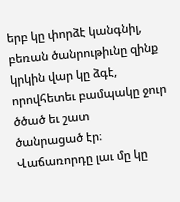երբ կը փորձէ կանգնիլ,
բեռան ծանրութիւնը զինք կրկին վար կը ձգէ, որովհետեւ բամպակը ջուր ծծած եւ շատ
ծանրացած էր։ Վաճառորդը լաւ մը կը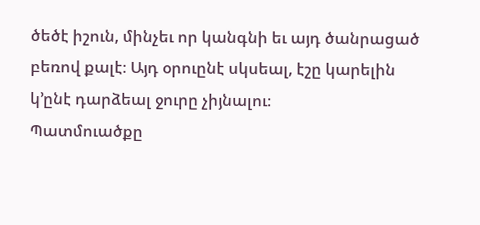ծեծէ իշուն, մինչեւ որ կանգնի եւ այդ ծանրացած
բեռով քալէ։ Այդ օրուընէ սկսեալ, էշը կարելին կ’ընէ դարձեալ ջուրը չիյնալու։
Պատմուածքը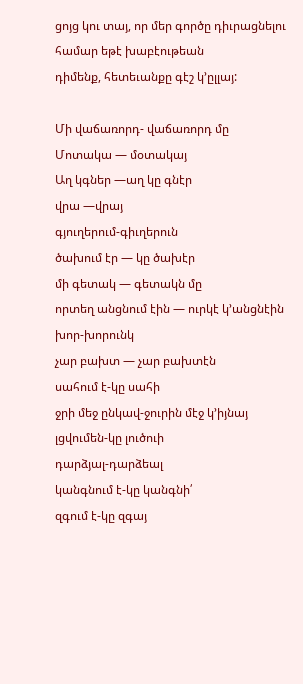ցոյց կու տայ, որ մեր գործը դիւրացնելու համար եթէ խաբէութեան
դիմենք, հետեւանքը գէշ կ’ըլլայ:

Մի վաճառորդ- վաճառորդ մը
Մոտակա — մօտակայ
Աղ կգներ —աղ կը գնէր
վրա —վրայ
գյուղերում-գիւղերուն
ծախում էր — կը ծախէր
մի գետակ — գետակն մը
որտեղ անցնում էին — ուրկէ կ’անցնէին
խոր-խորունկ
չար բախտ — չար բախտէն
սահում է-կը սահի
ջրի մեջ ընկավ-ջուրին մէջ կ’իյնայ
լցվումեն-կը լուծուի
դարձյալ-դարձեալ
կանգնում է-կը կանգնի՛
զգում է-կը զգայ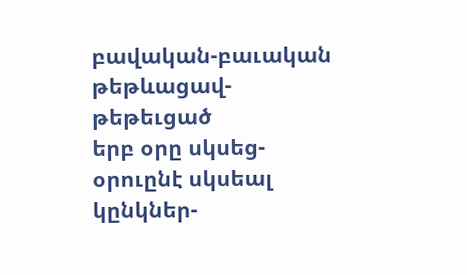բավական-բաւական
թեթևացավ-թեթեւցած
երբ օրը սկսեց-օրուընէ սկսեալ
կընկներ-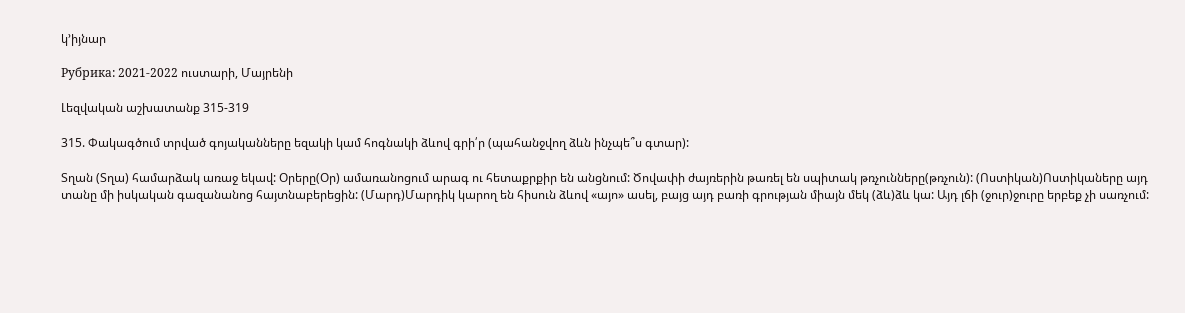կ’իյնար

Рубрика: 2021-2022 ուստարի, Մայրենի

Լեզվական աշխատանք 315-319

315. Փակագծում տրված գոյականները եզակի կամ հոգնակի ձևով գրի՛ր (պահանջվող ձևն ինչպե՞ս գտար):

Տղան (Տղա) համարձակ առաջ եկավ: Օրերը(Օր) ամառանոցում արագ ու հետաքրքիր են անցնում: Ծովափի ժայռերին թառել են սպիտակ թռչունները(թռչուն): (Ոստիկան)Ոստիկաները այդ տանը մի իսկական գազանանոց հայտնաբերեցին: (Մարդ)Մարդիկ կարող են հիսուն ձևով «այո» ասել, բայց այդ բառի գրության միայն մեկ (ձև)ձև կա: Այդ լճի (ջուր)ջուրը երբեք չի սառչում: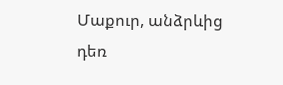Մաքուր, անձրևից դեռ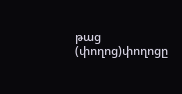թաց (փողոց)փողոցը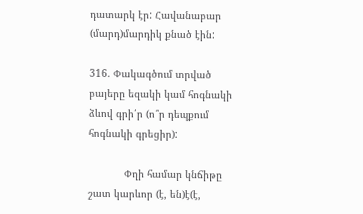դատարկ էր: Հավանաբար (մարդ)մարդիկ քնած էին:

316. Փակագծում տրված բայերը եզակի կամ հոգնակի ձևով գրի՛ր (ո՞ր դեպքում հոգնակի գրեցիր):

            Փղի համար կնճիթը շատ կարևոր (է, են)է(է,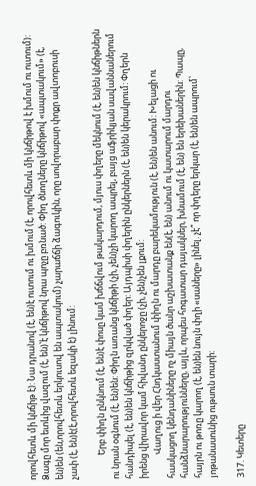որովհետև մի կնճիթ է): Նա դրանով (է, են)է ուտում ու խմում (է, որովհետև մի կնճիթով է խմում ու ուտում): Ձագը մոր ետևից վազում (է, են)՝է կնճիթով նրա պոչը բռնած: Փիղ ծնողները կնճիթով «ապտակում» (է, են)են (են,որովհետև երկուսով են ապտակում) չարաճճի ձագուկին, որը սովորաբար փոքր ավտոբուսի չափ (է, են)է(է,որովհետև եզակի է) լինում:

            Երբ փիղն ընկնում (է, են)է փոսը կամ խճճվում թակարդում, մյուս փղերը մեկնում (է, են)են կնճիթներն ու նրան օգնում (է, են)են: Փիղն առանց կնճիթի (չի, չեն)չի կարող ապրել, բայց աֆրիկյան սավաննաներում հանդիպել (է, են)են կնճիթից զրկված փղեր: Այդպիսի փղերին ընկերներն (է, են)են կերակրում: Փղերն իրենց վիրավոր կամ հիվանդ ընկերոջը (չի, չեն)չեն լքում:
            Վաղուց ի վեր Հնդկաստանում փիղն ու մարդը բարեկամություն (է, են)են անում: Խելացի ու հասկացող կենդանիները ոչ միայն ծանր աշխատանք են(է, են) անում ու կատարում մարդու հանձնարարությունները, այլև, որպես հոգատար դայակներ, խնամում (է, են) են երեխաներին: Պապը, հայրն ու թոռը կարող (է, են)են նույն փղի «սաները» լինել. չէ՞ որ փղերը երկար (է, են)են ապրում՝ յոթանասունից ութսուն տարի:

317. Կետերը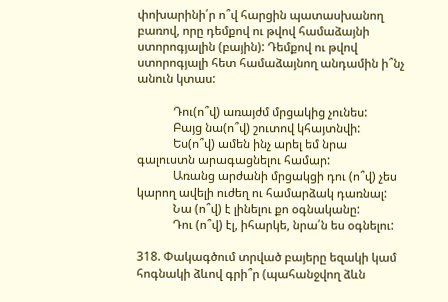փոխարինի՛ր ո՞վ հարցին պատասխանող բառով, որը դեմքով ու թվով համաձայնի ստորոգյալին (բային): Դեմքով ու թվով ստորոգյալի հետ համաձայնող անդամին ի՞նչ անուն կտաս:

            Դու(ո՞վ) առայժմ մրցակից չունես:
            Բայց նա(ո՞վ) շուտով կհայտնվի:
            Ես(ո՞վ) ամեն ինչ արել եմ նրա գալուստն արագացնելու համար:
            Առանց արժանի մրցակցի դու (ո՞վ) չես կարող ավելի ուժեղ ու համարձակ դառնալ:
            Նա (ո՞վ) է լինելու քո օգնականը:
            Դու (ո՞վ) էլ, իհարկե, նրա՛ն ես օգնելու:

318. Փակագծում տրված բայերը եզակի կամ հոգնակի ձևով գրի՞ր (պահանջվող ձևն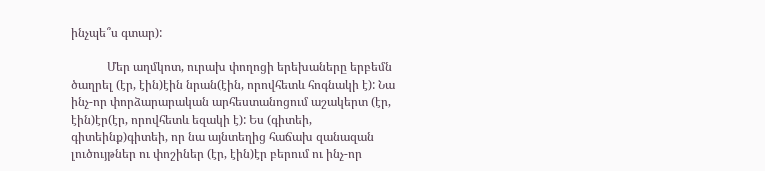ինչպե՞ս գտար):

            Մեր աղմկոտ, ուրախ փողոցի երեխաները երբեմն ծաղրել (էր, էին)էին նրան(էին, որովհետև հոգնակի է): Նա ինչ-որ փորձարարական արհեստանոցում աշակերտ (էր, էին)էր(էր, որովհետև եզակի է): Ես (գիտեի, գիտեինք)գիտեի, որ նա այնտեղից հաճախ զանազան լուծույթներ ու փոշիներ (էր, էին)էր բերում ու ինչ-որ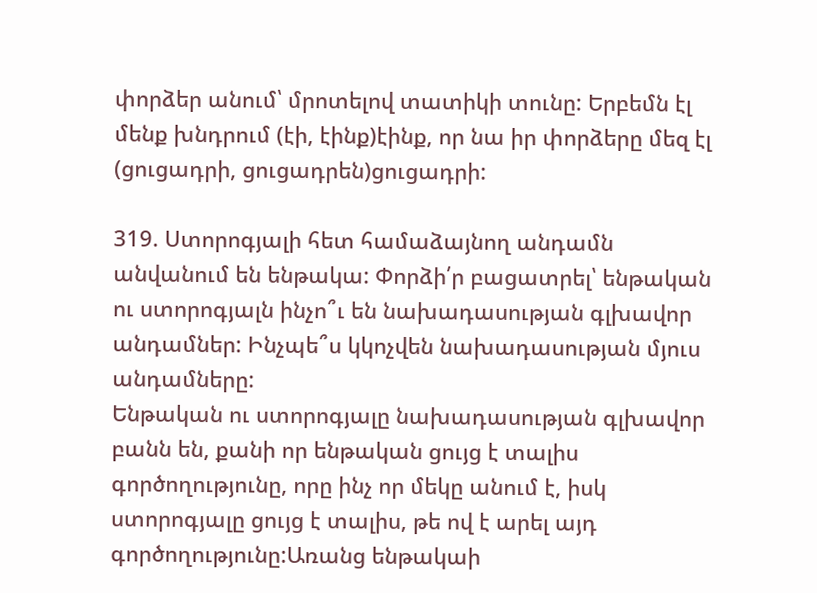փորձեր անում՝ մրոտելով տատիկի տունը: Երբեմն էլ մենք խնդրում (էի, էինք)էինք, որ նա իր փորձերը մեզ էլ (ցուցադրի, ցուցադրեն)ցուցադրի:

319. Ստորոգյալի հետ համաձայնող անդամն անվանում են ենթակա: Փորձի՛ր բացատրել՝ ենթական ու ստորոգյալն ինչո՞ւ են նախադասության գլխավոր անդամներ: Ինչպե՞ս կկոչվեն նախադասության մյուս անդամները:
Ենթական ու ստորոգյալը նախադասության գլխավոր բանն են, քանի որ ենթական ցույց է տալիս գործողությունը, որը ինչ որ մեկը անում է, իսկ ստորոգյալը ցույց է տալիս, թե ով է արել այդ գործողությունը:Առանց ենթակաի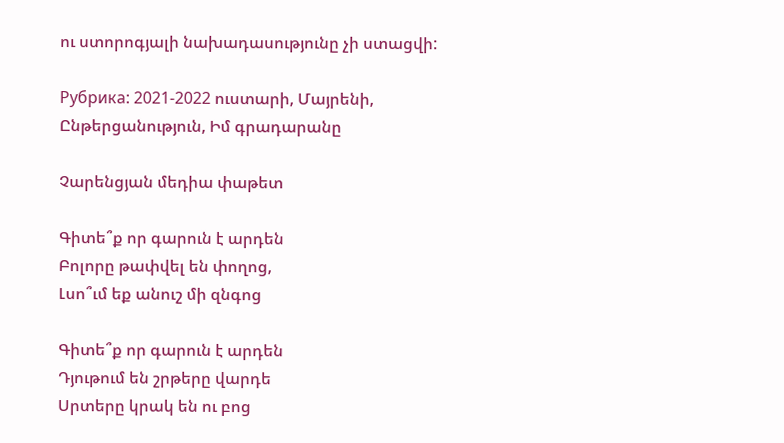ու ստորոգյալի նախադասությունը չի ստացվի:

Рубрика: 2021-2022 ուստարի, Մայրենի, Ընթերցանություն, Իմ գրադարանը

Չարենցյան մեդիա փաթետ

Գիտե՞ք որ գարուն է արդեն
Բոլորը թափվել են փողոց,
Լսո՞ւմ եք անուշ մի զնգոց

Գիտե՞ք որ գարուն է արդեն
Դյութում են շրթերը վարդե
Սրտերը կրակ են ու բոց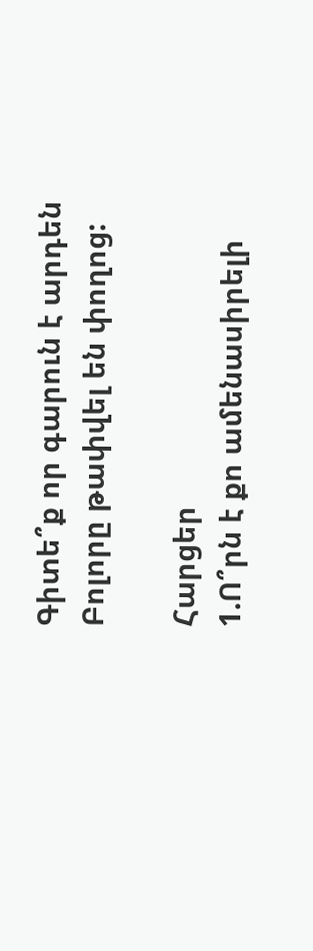Գիտե՞ք որ գարուն է արդեն
Բոլորը թափվել են փողոց:

Հարցեր
1.Ո՞րն է քո ամենասիրելի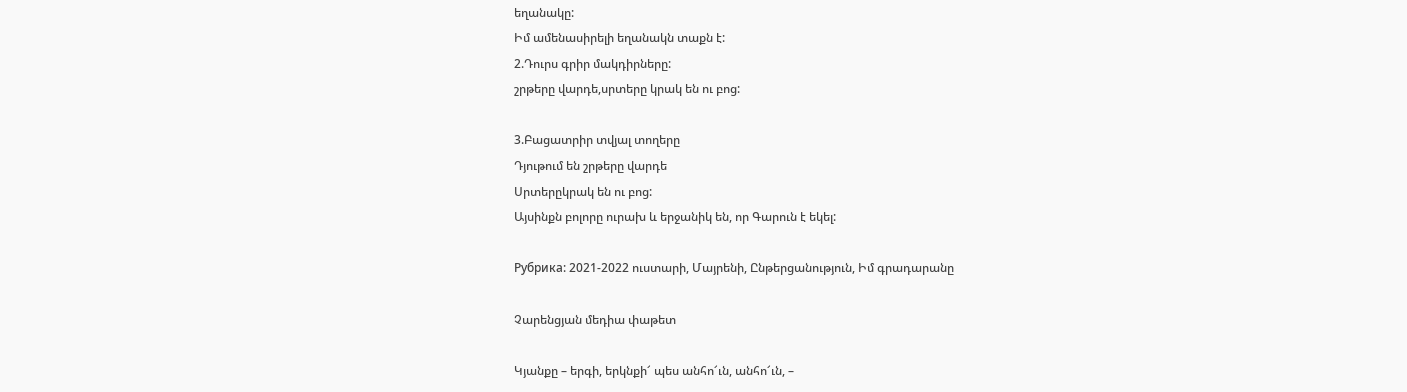եղանակը:
Իմ ամենասիրելի եղանակն տաքն է:
2.Դուրս գրիր մակդիրները:
շրթերը վարդե,սրտերը կրակ են ու բոց:

3.Բացատրիր տվյալ տողերը
Դյութում են շրթերը վարդե
Սրտերըկրակ են ու բոց:
Այսինքն բոլորը ուրախ և երջանիկ են, որ Գարուն է եկել:

Рубрика: 2021-2022 ուստարի, Մայրենի, Ընթերցանություն, Իմ գրադարանը

Չարենցյան մեդիա փաթետ

Կյանքը – երգի, երկնքի՜ պես անհո՜ւն, անհո՜ւն, –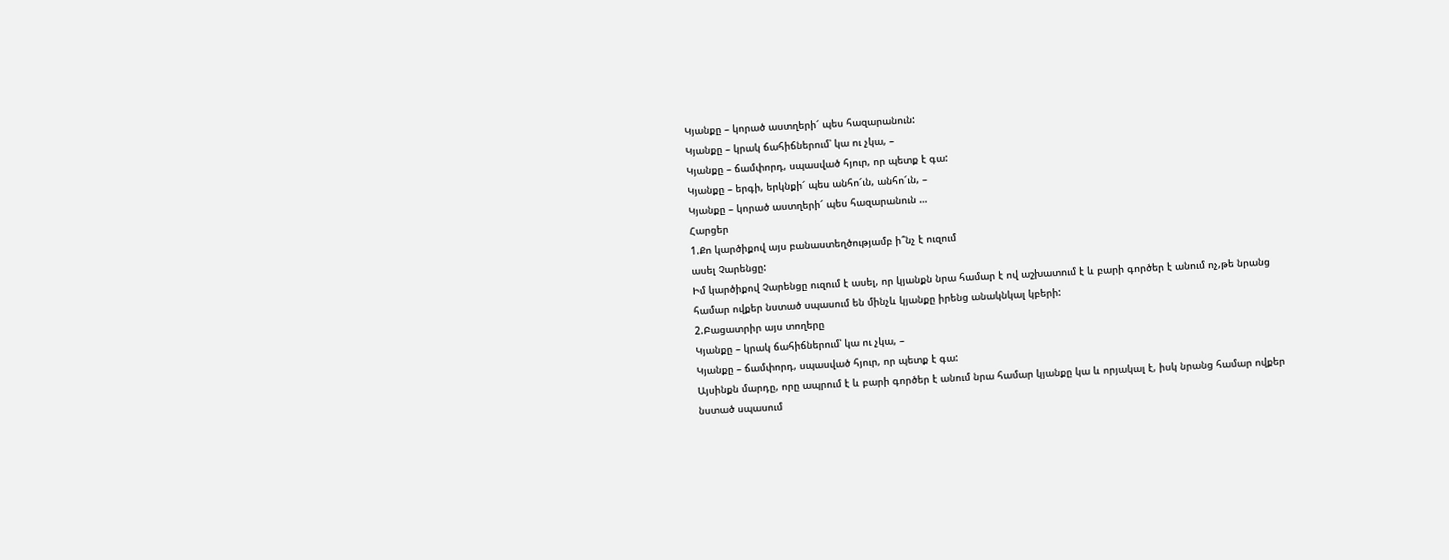Կյանքը – կորած աստղերի՜ պես հազարանուն:
Կյանքը – կրակ ճահիճներում՝ կա ու չկա, –
Կյանքը – ճամփորդ, սպասված հյուր, որ պետք է գա:
Կյանքը – երգի, երկնքի՜ պես անհո՜ւն, անհո՜ւն, –
Կյանքը – կորած աստղերի՜ պես հազարանուն …
Հարցեր
1.Քո կարծիքով այս բանաստեղծությամբ ի՞նչ է ուզում
ասել Չարենցը:
Իմ կարծիքով Չարենցը ուզում է ասել, որ կյանքն նրա համար է ով աշխատում է և բարի գործեր է անում ոչ,թե նրանց համար ովքեր նստած սպասում են մինչև կյանքը իրենց անակնկալ կբերի:
2.Բացատրիր այս տողերը
Կյանքը – կրակ ճահիճներում՝ կա ու չկա, –
Կյանքը – ճամփորդ, սպասված հյուր, որ պետք է գա:
Այսինքն մարդը, որը ապրում է և բարի գործեր է անում նրա համար կյանքը կա և որյակալ է, իսկ նրանց համար ովքեր նստած սպասում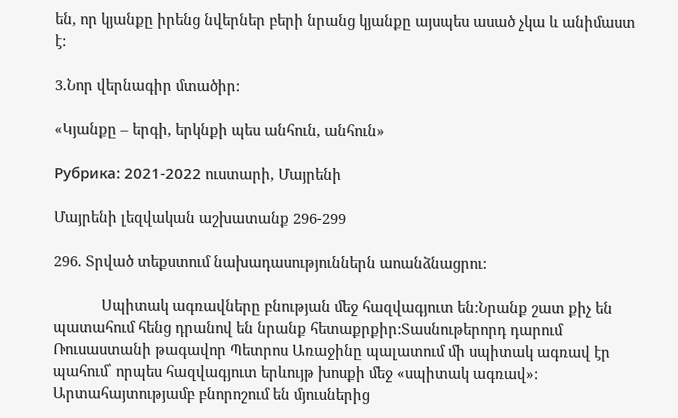են, որ կյանքը իրենց նվերներ բերի նրանց կյանքը այսպես ասած չկա և անիմաստ է:

3.Նոր վերնագիր մտածիր:

«Կյանքը – երգի, երկնքի պես անհուն, անհուն»

Рубрика: 2021-2022 ուստարի, Մայրենի

Մայրենի լեզվական աշխատանք 296-299

296. Տրված տեքստում նախադասություններն աոանձնացրու:

            Սպիտակ ագռավները բնության մեջ հազվագյուտ են:Նրանք շատ քիչ են պատահում հենց դրանով են նրանք հետաքրքիր:Տասնութերորդ դարում Ռուսաստանի թագավոր Պետրոս Առաջինը պալատում մի սպիտակ ագռավ էր պահում՝ որպես հազվագյուտ երևույթ խոսքի մեջ «սպիտակ ագռավ»: Արտահայտությամբ բնորոշում են մյուսներից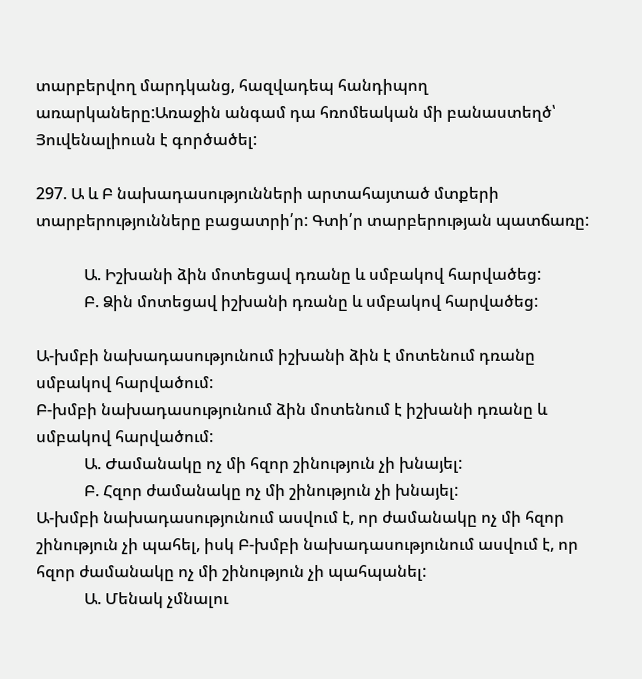տարբերվող մարդկանց, հազվադեպ հանդիպող առարկաները:Առաջին անգամ դա հռոմեական մի բանաստեղծ՝ Յուվենալիուսն է գործածել:

297. Ա և Բ նախադասությունների արտահայտած մտքերի տարբերությունները բացատրի՛ր: Գտի՛ր տարբերության պատճառը:

            Ա. Իշխանի ձին մոտեցավ դռանը և սմբակով հարվածեց:
            Բ. Ձին մոտեցավ իշխանի դռանը և սմբակով հարվածեց:

Ա-խմբի նախադասությունում իշխանի ձին է մոտենում դռանը սմբակով հարվածում:
Բ-խմբի նախադասությունում ձին մոտենում է իշխանի դռանը և սմբակով հարվածում:
            Ա. Ժամանակը ոչ մի հզոր շինություն չի խնայել:
            Բ. Հզոր ժամանակը ոչ մի շինություն չի խնայել:
Ա-խմբի նախադասությունում ասվում է, որ ժամանակը ոչ մի հզոր շինություն չի պահել, իսկ Բ-խմբի նախադասությունում ասվում է, որ հզոր ժամանակը ոչ մի շինություն չի պահպանել:
            Ա. Մենակ չմնալու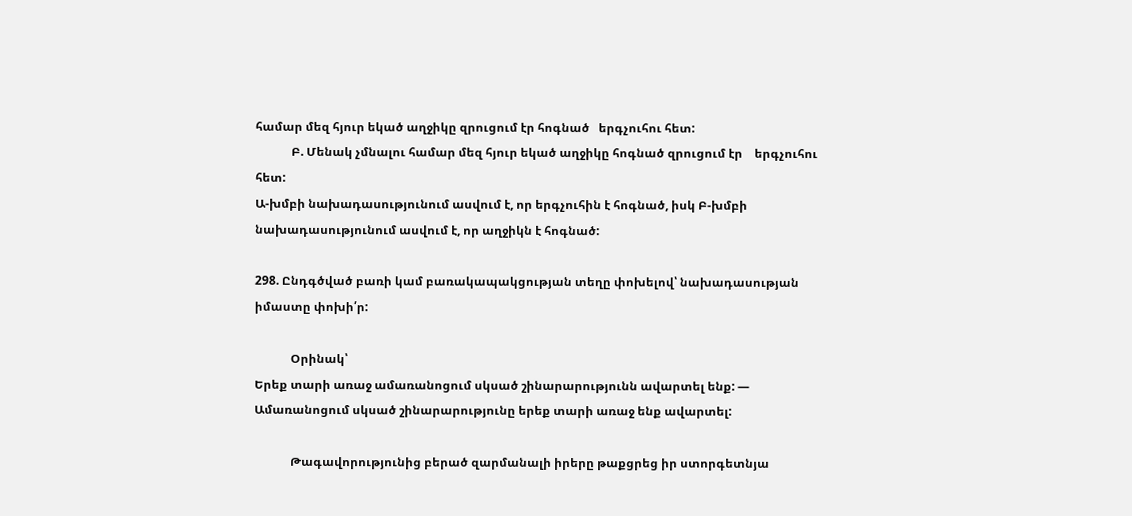համար մեզ հյուր եկած աղջիկը զրուցում էր հոգնած   երգչուհու հետ:
            Բ. Մենակ չմնալու համար մեզ հյուր եկած աղջիկը հոգնած զրուցում էր    երգչուհու հետ:
Ա-խմբի նախադասությունում ասվում է, որ երգչուհին է հոգնած, իսկ Բ-խմբի նախադասությունում ասվում է, որ աղջիկն է հոգնած:

298. Ընդգծված բառի կամ բառակապակցության տեղը փոխելով՝ նախադասության իմաստը փոխի՛ր:

            Օրինակ՝
Երեք տարի առաջ ամառանոցում սկսած շինարարությունն ավարտել ենք: — Ամառանոցում սկսած շինարարությունը երեք տարի առաջ ենք ավարտել:

            Թագավորությունից բերած զարմանալի իրերը թաքցրեց իր ստորգետնյա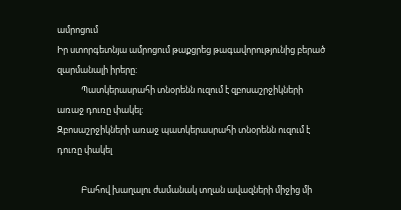ամրոցում
Իր ստորգետնյա ամրոցում թաքցրեց թագավորությունից բերած զարմանալի իրերը:
            Պատկերասրահի տնօրենն ուզում է զբոսաշրջիկների առաջ դուռը փակել:
Զբոսաշրջիկների առաջ պատկերասրահի տնօրենն ուզում է դուռը փակել

            Բահով խաղալու ժամանակ տղան ավազների միջից մի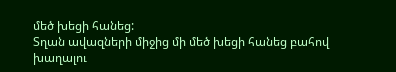մեծ խեցի հանեց:
Տղան ավազների միջից մի մեծ խեցի հանեց բահով խաղալու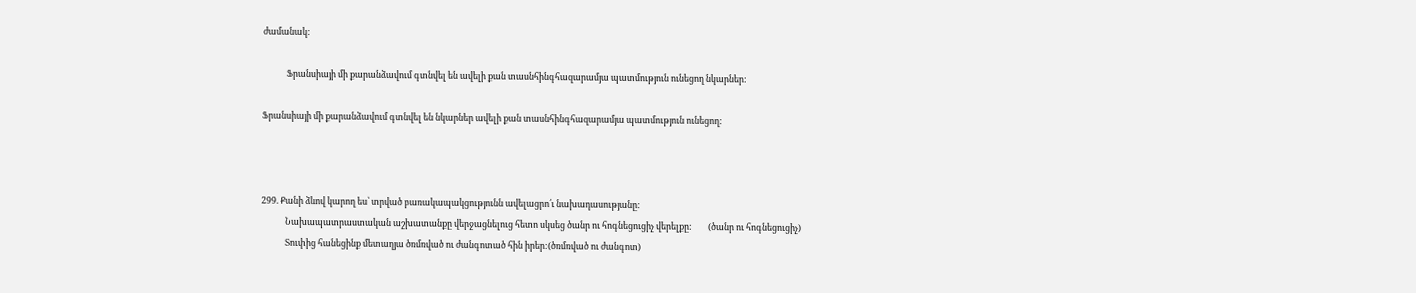ժամանակ:

            Ֆրանսիայի մի քարանձավում գտնվել են ավելի քան տասնհինգհազարամյա պատմություն ունեցող նկարներ:

Ֆրանսիայի մի քարանձավում գտնվել են նկարներ ավելի քան տասնհինգհազարամյա պատմություն ունեցող:



299. Քանի ձևով կարող ես՝ տրված բառակապակցությունն ավելացրո՛ւ նախադասությանը:
            Նախապատրաստական աշխատանքը վերջացնելուց հետո սկսեց ծանր ու հոգնեցուցիչ վերելքը:        (ծանր ու հոգնեցուցիչ)
            Տուփից հանեցինք մետաղյա ծռմռված ու ժանգոտած հին իրեր:(ծռմռված ու ժանգոտ)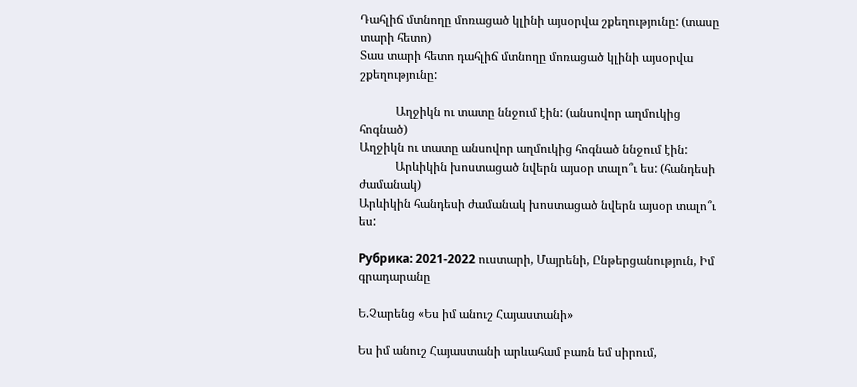Դահլիճ մտնողը մոռացած կլինի այսօրվա շքեղությունը: (տասը տարի հետո)
Տաս տարի հետո դահլիճ մտնողը մոռացած կլինի այսօրվա շքեղությունը:

            Աղջիկն ու տատը ննջում էին: (անսովոր աղմուկից հոգնած)
Աղջիկն ու տատը անսովոր աղմուկից հոգնած ննջում էին:
            Արևիկին խոստացած նվերն այսօր տալո՞ւ ես: (հանդեսի ժամանակ)
Արևիկին հանդեսի ժամանակ խոստացած նվերն այսօր տալո՞ւ ես:

Рубрика: 2021-2022 ուստարի, Մայրենի, Ընթերցանություն, Իմ գրադարանը

Ե.Չարենց «Ես իմ անուշ Հայաստանի»

Ես իմ անուշ Հայաստանի արևահամ բառն եմ սիրում,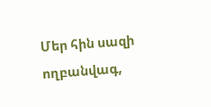Մեր հին սազի ողբանվագ,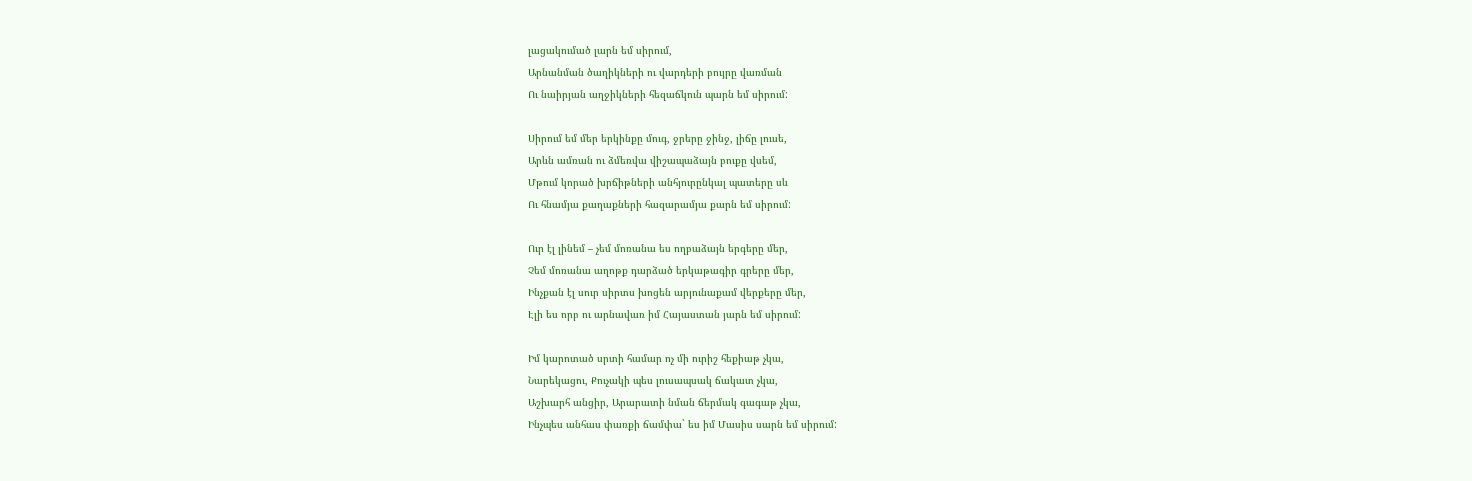լացակումած լարն եմ սիրում,
Արնանման ծաղիկների ու վարդերի բույրը վառման
Ու նաիրյան աղջիկների հեզաճկուն պարն եմ սիրում:

Սիրում եմ մեր երկինքը մուգ, ջրերը ջինջ, լիճը լուսե,
Արևն ամռան ու ձմեռվա վիշապաձայն բուքը վսեմ,
Մթում կորած խրճիթների անհյուրընկալ պատերը սև
Ու հնամյա քաղաքների հազարամյա քարն եմ սիրում:

Ուր էլ լինեմ – չեմ մոռանա ես ողբաձայն երգերը մեր,
Չեմ մոռանա աղոթք դարձած երկաթագիր գրերը մեր,
Ինչքան էլ սուր սիրտս խոցեն արյունաքամ վերքերը մեր,
Էլի ես որբ ու արնավառ իմ Հայաստան յարն եմ սիրում:

Իմ կարոտած սրտի համար ոչ մի ուրիշ հեքիաթ չկա,
Նարեկացու, Քուչակի պես լուսապսակ ճակատ չկա,
Աշխարհ անցիր, Արարատի նման ճերմակ գագաթ չկա,
Ինչպես անհաս փառքի ճամփա` ես իմ Մասիս սարն եմ սիրում: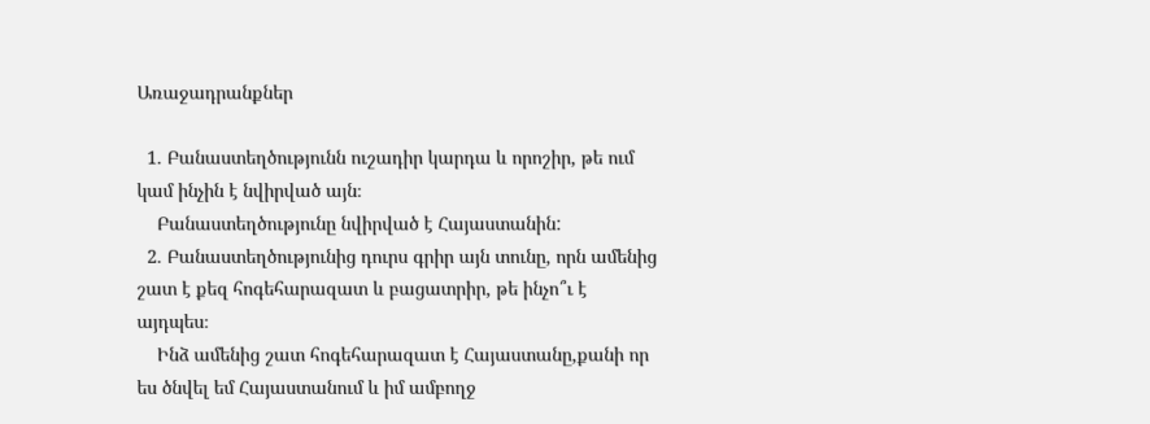Առաջադրանքներ

  1. Բանաստեղծությունն ուշադիր կարդա և որոշիր, թե ում կամ ինչին է նվիրված այն։
    Բանաստեղծությունը նվիրված է Հայաստանին:
  2. Բանաստեղծությունից դուրս գրիր այն տունը, որն ամենից շատ է քեզ հոգեհարազատ և բացատրիր, թե ինչո՞ւ է այդպես։
    Ինձ ամենից շատ հոգեհարազատ է Հայաստանը,քանի որ ես ծնվել եմ Հայաստանում և իմ ամբողջ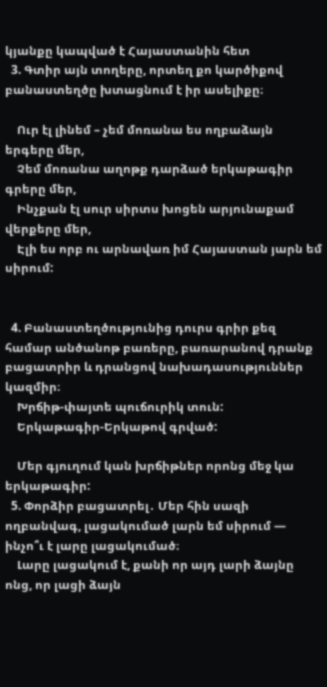կյանքը կապված է Հայաստանին հետ
  3. Գտիր այն տողերը, որտեղ քո կարծիքով բանաստեղծը խտացնում է իր ասելիքը։

    Ուր էլ լինեմ – չեմ մոռանա ես ողբաձայն երգերը մեր,
    Չեմ մոռանա աղոթք դարձած երկաթագիր գրերը մեր,
    Ինչքան էլ սուր սիրտս խոցեն արյունաքամ վերքերը մեր,
    Էլի ես որբ ու արնավառ իմ Հայաստան յարն եմ սիրում:


  4. Բանաստեղծությունից դուրս գրիր քեզ համար անծանոթ բառերը, բառարանով դրանք բացատրիր և դրանցով նախադասություններ կազմիր։
    Խրճիթ-փայտե պուճուրիկ տուն:
    Երկաթագիր-Երկաթով գրված:

    Մեր գյուղում կան խրճիթներ որոնց մեջ կա երկաթագիր:
  5. Փորձիր բացատրել․ Մեր հին սազի ողբանվագ, լացակումած լարն եմ սիրում — ինչո՞ւ է լարը լացակումած։
    Լարը լացակում է, քանի որ այդ լարի ձայնը ոնց, որ լացի ձայն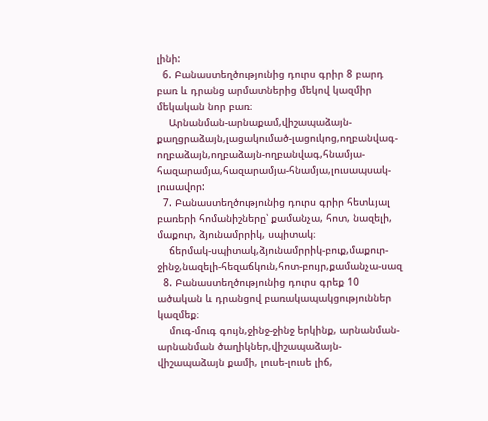լինի:
  6. Բանաստեղծությունից դուրս գրիր 8 բարդ բառ և դրանց արմատներից մեկով կազմիր մեկական նոր բառ։
    Արնանման-արնաքամ,վիշապաձայն-քաղցրաձայն,լացակումած-լացուկոց,ողբանվագ-ողբաձայն,ողբաձայն-ողբանվագ,հնամյա-հազարամյա,հազարամյա-հնամյա,լուսապսակ-լուսավոր:
  7. Բանաստեղծությունից դուրս գրիր հետևյալ բառերի հոմանիշները՝ քամանչա, հոտ, նազելի, մաքուր, ձյունամրրիկ, սպիտակ։
    ճերմակ-սպիտակ,ձյունամրրիկ-բուք,մաքուր-ջինջ,նազելի-հեզաճկուն,հոտ-բույր,քամանչա-սազ
  8. Բանաստեղծությունից դուրս գրեք 10 ածական և դրանցով բառակապակցություններ կազմեք։
    մուգ-մուգ գույն,ջինջ-ջինջ երկինք, արնանման-արնանման ծաղիկներ,վիշապաձայն-վիշապաձայն քամի, լուսե-լուսե լիճ,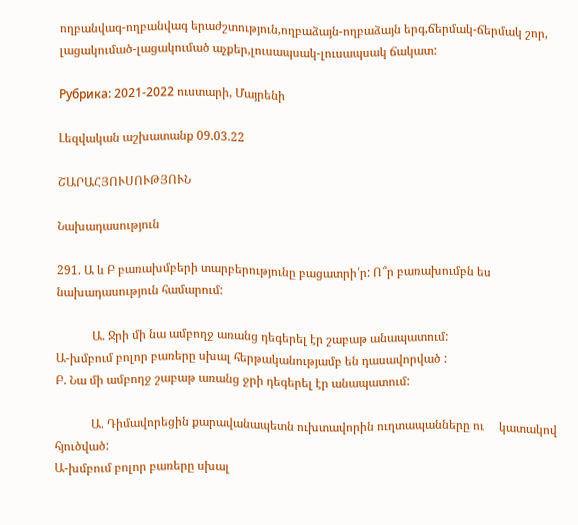ողբանվագ-ողբանվագ երաժշտություն,ողբաձայն-ողբաձայն երգ,ճերմակ-ճերմակ շոր, լացակումած-լացակումած աչքեր,լուսապսակ-լուսապսակ ճակատ:

Рубрика: 2021-2022 ուստարի, Մայրենի

Լեզվական աշխատանք 09.03.22

ՇԱՐԱՀՅՈՒՍՈՒԹՅՈՒՆ

Նախադասություն

291. Ա և Բ բառախմբերի տարբերությունը բացատրի՛ր: Ո՞ր բառախումբն ես նախադասություն համարում:

            Ա. Ջրի մի նա ամբողջ առանց դեգերել էր շաբաթ անապատում:
Ա-խմբում բոլոր բառերը սխալ հերթականությամբ են դասավորված :
Բ. Նա մի ամբողջ շաբաթ առանց ջրի դեգերել էր անապատում:

            Ա. Դիմավորեցին քարավանապետն ուխտավորին ուղտապանները ու     կատակով հյուծված:
Ա-խմբում բոլոր բառերը սխալ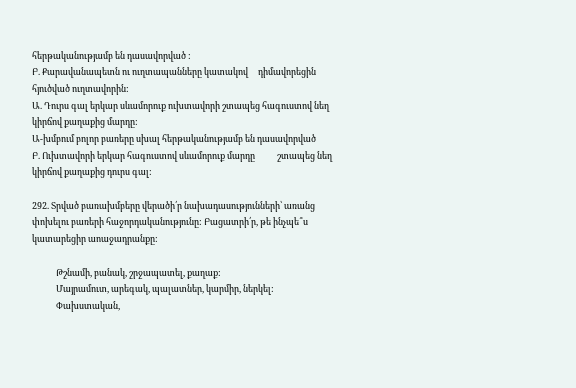հերթականությամբ են դասավորված :
Բ. Քարավանապետն ու ուղտապանները կատակով     դիմավորեցին հյուծված ուղտավորին:
Ա. Դուրս գալ երկար սևամորուք ուխտավորի շտապեց հագուստով նեղ կիրճով քաղաքից մարդը:
Ա-խմբում բոլոր բառերը սխալ հերթականությամբ են դասավորված
Բ. Ուխտավորի երկար հագուստով սևամորուք մարդը           շտապեց նեղ կիրճով քաղաքից դուրս գալ:

292. Տրված բառախմբերը վերածի՛ր նախադասությունների՝ առանց փոխելու բառերի հաջորդականությունը: Բացատրի՛ր, թե ինչպե՞ս կատարեցիր աոաջադրանքը:

            Թշնամի, բանակ, շրջապատել, քաղաք:
            Մայրամուտ, արեգակ, պալատներ, կարմիր, ներկել:
            Փախստական,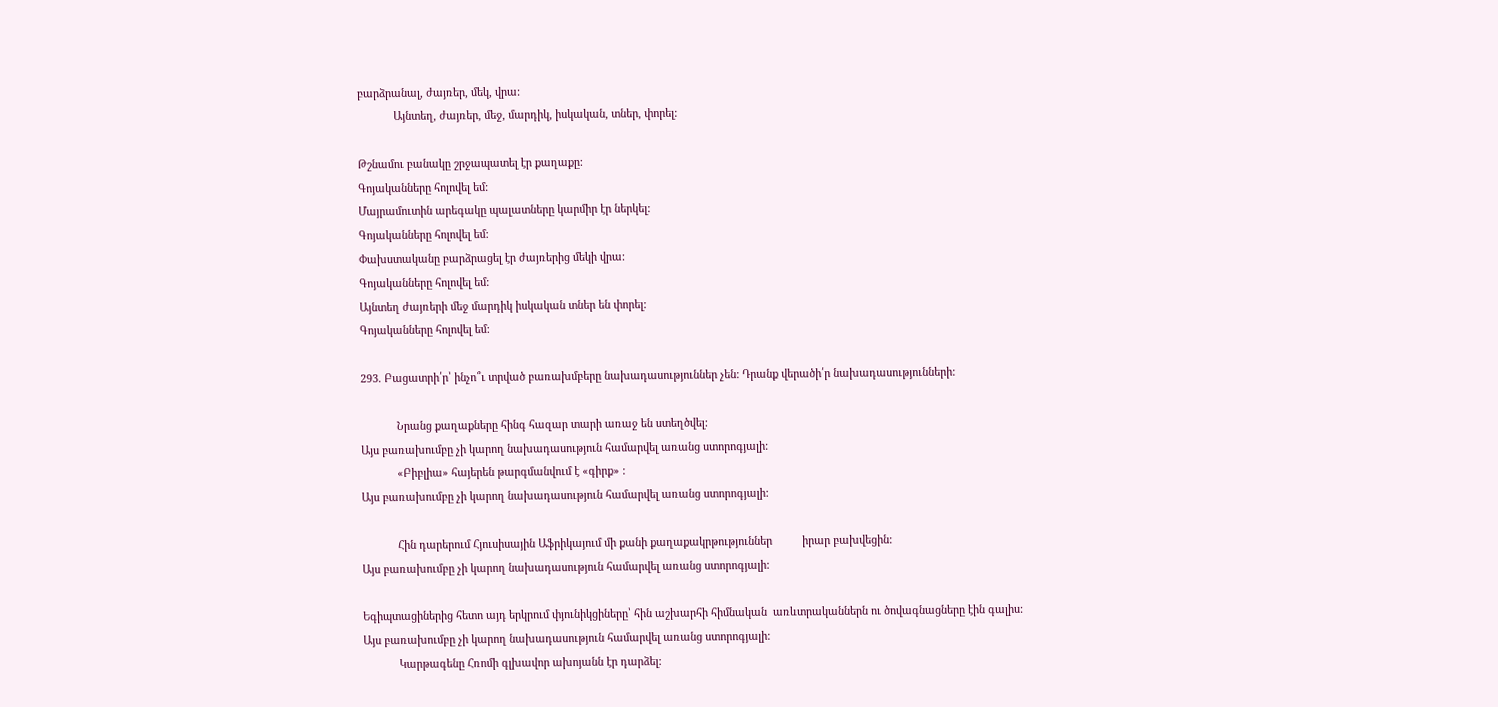բարձրանալ, ժայռեր, մեկ, վրա:
            Այնտեղ, ժայռեր, մեջ, մարդիկ, իսկական, տներ, փորել:

Թշնամու բանակը շրջապատել էր քաղաքը:
Գոյականները հոլովել եմ:
Մայրամուտին արեգակը պալատները կարմիր էր ներկել:
Գոյականները հոլովել եմ:
Փախստականը բարձրացել էր ժայռերից մեկի վրա:
Գոյականները հոլովել եմ:
Այնտեղ ժայռերի մեջ մարդիկ իսկական տներ են փորել:
Գոյականները հոլովել եմ:

293. Բացատրի՛ր՝ ինչո՞ւ տրված բառախմբերը նախադասություններ չեն: Դրանք վերածի՛ր նախադասությունների:

            Նրանց քաղաքները հինգ հազար տարի առաջ են ստեղծվել:
Այս բառախումբը չի կարող նախադասություն համարվել առանց ստորոգյալի:
            «Բիբլիա» հայերեն թարգմանվում է «գիրք» :
Այս բառախումբը չի կարող նախադասություն համարվել առանց ստորոգյալի:

            Հին դարերում Հյուսիսային Աֆրիկայում մի քանի քաղաքակրթություններ          իրար բախվեցին:
Այս բառախումբը չի կարող նախադասություն համարվել առանց ստորոգյալի:

Եգիպտացիներից հետո այդ երկրում փյունիկցիները՝ հին աշխարհի հիմնական  առևտրականներն ու ծովագնացները էին գալիս:
Այս բառախումբը չի կարող նախադասություն համարվել առանց ստորոգյալի:
            Կարթագենը Հռոմի գլխավոր ախոյանն էր դարձել: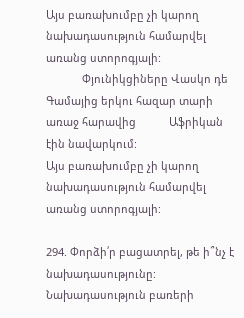Այս բառախումբը չի կարող նախադասություն համարվել առանց ստորոգյալի:
            Փյունիկցիները Վասկո դե Գամայից երկու հազար տարի առաջ հարավից           Աֆրիկան էին նավարկում:
Այս բառախումբը չի կարող նախադասություն համարվել առանց ստորոգյալի:

294. Փորձի՛ր բացատրել, թե ի՞նչ է նախադասությունը:
Նախադասություն բառերի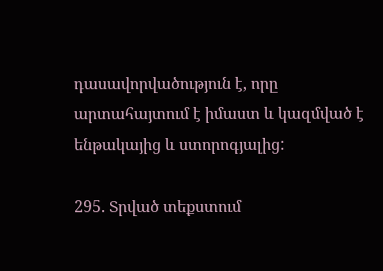դասավորվածություն է, որը արտահայտում է իմաստ և կազմված է ենթակայից և ստորոգյալից:

295. Տրված տեքստում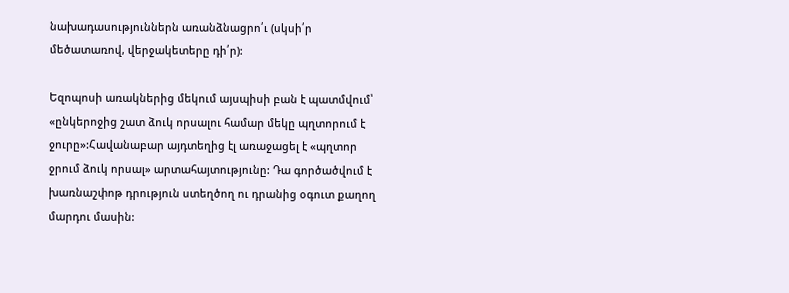նախադասություններն առանձնացրո՛ւ (սկսի՛ր մեծատառով, վերջակետերը դի՛ր):

Եզոպոսի առակներից մեկում այսպիսի բան է պատմվում՝ «ընկերոջից շատ ձուկ որսալու համար մեկը պղտորում է ջուրը»:Հավանաբար այդտեղից էլ առաջացել է «պղտոր ջրում ձուկ որսալ» արտահայտությունը: Դա գործածվում է խառնաշփոթ դրություն ստեղծող ու դրանից օգուտ քաղող մարդու մասին: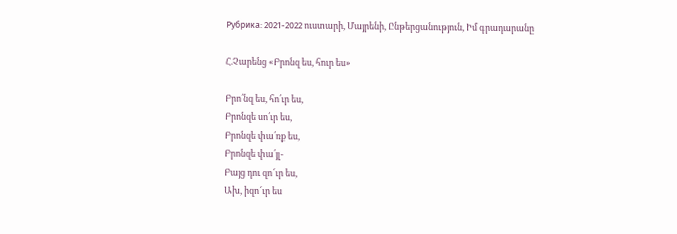Рубрика: 2021-2022 ուստարի, Մայրենի, Ընթերցանություն, Իմ գրադարանը

Հ.Չարենց «Բրոնզ ես, հուր ես»

Բրո՛նզ ես, հո՛ւր ես,
Բրոնզե սո՛ւր ես,
Բրոնզե փա՛ռք ես,
Բրոնզե փա՛յլ-
Բայց դու զո՜ւր ես,
Ախ, իզո՜ւր ես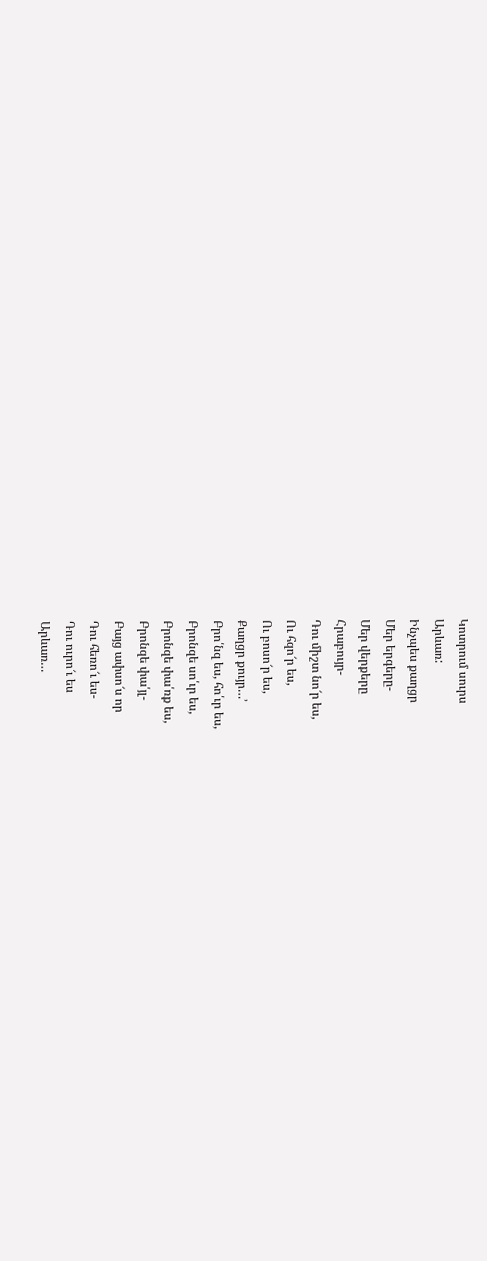Կոտրում սուրս
Արևառ:
Ինչպես քաղցր
Մեր երգերը-
Մեր վերքերը
Հրաբույր-
Դու միշտ նո՜ր ես,
Ու հզո՜ր ես,
Ու բոսո՜ր ես,
Քաղցր քույր…’
Բրո՛նզ ես, հո՛ւր ես,
Բրոնզե սո՛ւր ես,
Բրոնզե փա՛ռք ես,
Բրոնզե փա՛յլ-
Բայց ափսո՜ս որ
Դու հեռո՜ւ ես-
Դու ուրո՜ւ ես
Արևառ…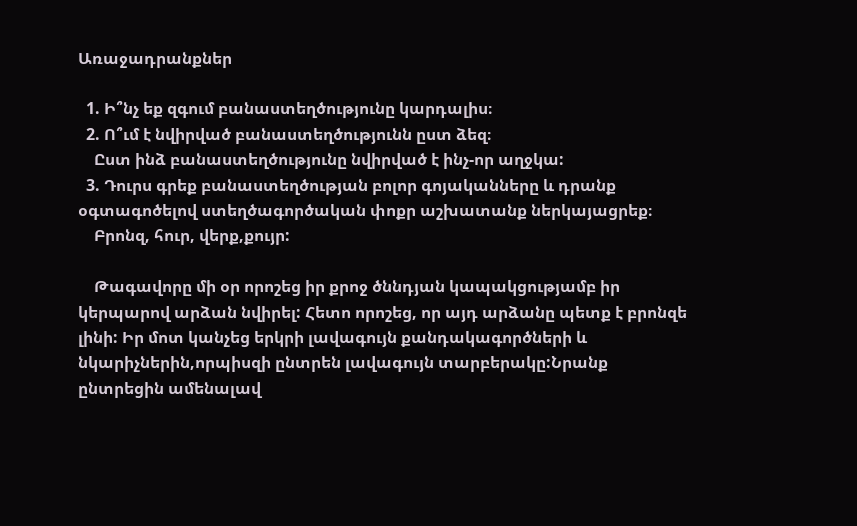Առաջադրանքներ

  1. Ի՞նչ եք զգում բանաստեղծությունը կարդալիս։
  2. Ո՞ւմ է նվիրված բանաստեղծությունն ըստ ձեզ։
    Ըստ ինձ բանաստեղծությունը նվիրված է ինչ-որ աղջկա:
  3. Դուրս գրեք բանաստեղծության բոլոր գոյականները և դրանք օգտագոծելով ստեղծագործական փոքր աշխատանք ներկայացրեք։
    Բրոնզ, հուր, վերք,քույր:

    Թագավորը մի օր որոշեց իր քրոջ ծննդյան կապակցությամբ իր կերպարով արձան նվիրել: Հետո որոշեց, որ այդ արձանը պետք է բրոնզե լինի: Իր մոտ կանչեց երկրի լավագույն քանդակագործների և նկարիչներին,որպիսզի ընտրեն լավագույն տարբերակը:Նրանք ընտրեցին ամենալավ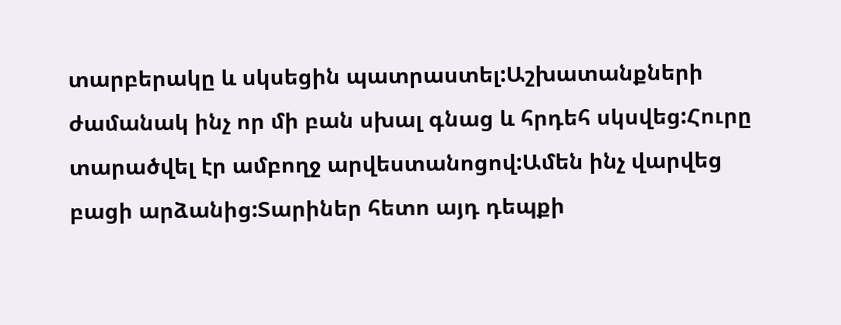տարբերակը և սկսեցին պատրաստել:Աշխատանքների ժամանակ ինչ որ մի բան սխալ գնաց և հրդեհ սկսվեց:Հուրը տարածվել էր ամբողջ արվեստանոցով:Ամեն ինչ վարվեց բացի արձանից:Տարիներ հետո այդ դեպքի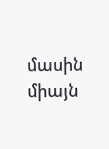մասին միայն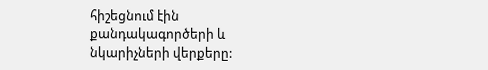հիշեցնում էին քանդակագործերի և նկարիչների վերքերը: